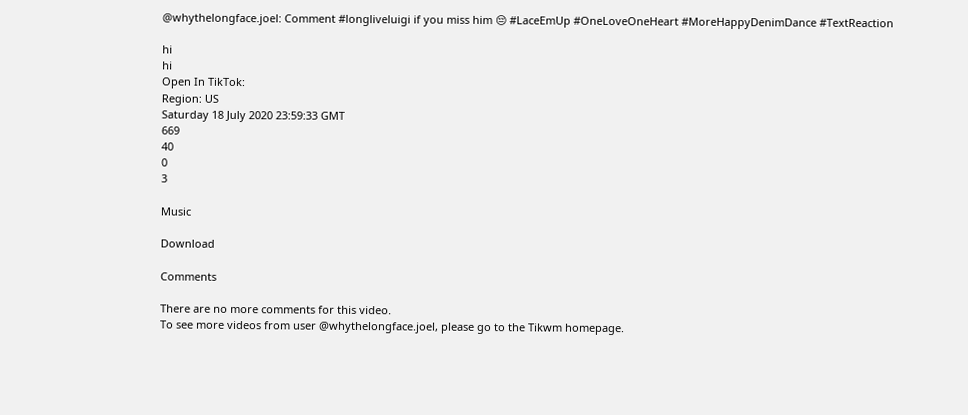@whythelongface.joel: Comment #longliveluigi if you miss him 😔 #LaceEmUp #OneLoveOneHeart #MoreHappyDenimDance #TextReaction

hi
hi
Open In TikTok:
Region: US
Saturday 18 July 2020 23:59:33 GMT
669
40
0
3

Music

Download

Comments

There are no more comments for this video.
To see more videos from user @whythelongface.joel, please go to the Tikwm homepage.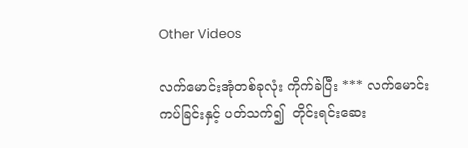Other Videos

လက်မောင်းအုံတစ်ခုလုံး ကိုက်ခဲပြီး *** လက်မောင်းကပ်ခြင်းနှင့် ပတ်သက်၍  တိုင်းရင်းဆေး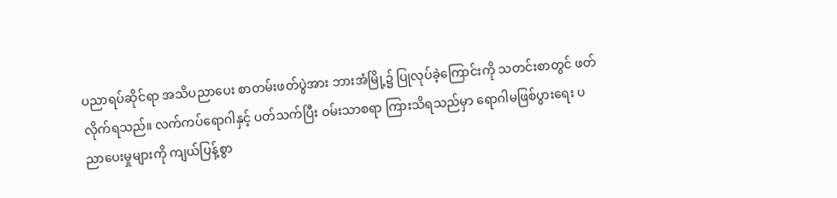ပညာရပ်ဆိုင်ရာ အသိပညာပေး စာတမ်းဖတ်ပွဲအား ဘားအံမြို့၌ ပြုလုပ်ခဲ့ကြောင်းကို သတင်းစာတွင် ဖတ်လိုက်ရသည်။ လက်ကပ်ရောဂါနှင့် ပတ်သက်ပြီး ဝမ်းသာစရာ ကြားသိရသည်မှာ ရောဂါမဖြစ်ပွားရေး ပညာပေးမှုများကို ကျယ်ပြန့်စွာ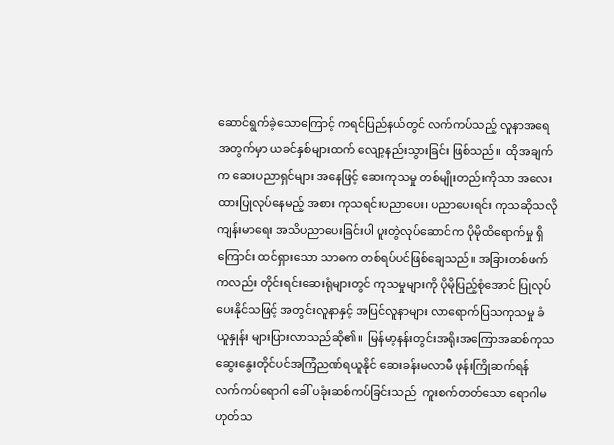ဆောင်ရွက်ခဲ့သောကြောင့် ကရင်ပြည်နယ်တွင် လက်ကပ်သည့် လူနာအရေအတွက်မှာ ယခင်နှစ်များထက် လျော့နည်းသွားခြင်း ဖြစ်သည်။  ထိုအချက်က ဆေးပညာရှင်များ အနေဖြင့် ဆေးကုသမှု တစ်မျိုးတည်းကိုသာ အလေးထားပြုလုပ်နေမည့် အစား ကုသရင်းပညာပေး၊ ပညာပေးရင်း ကုသဆိုသလို ကျန်းမာရေး အသိပညာပေးခြင်းပါ ပူးတွဲလုပ်ဆောင်က ပိုမိုထိရောက်မှု ရှိကြောင်း ထင်ရှားသော သာဓက တစ်ရပ်ပင်ဖြစ်ချေသည်။ အခြားတစ်ဖက်ကလည်း တိုင်းရင်းဆေးရုံများတွင် ကုသမှုများကို ပိုမိုပြည့်စုံအောင် ပြုလုပ်ပေးနိုင်သဖြင့် အတွင်းလူနာနှင့် အပြင်လူနာများ လာရောက်ပြသကုသမှု ခံယူနှုန်း များပြားလာသည်ဆို၏။  မြန်မာ့နန်းတွင်းအရိုးအကြောအဆစ်ကုသ ဆွေးနွေးတိုင်ပင်အကြံညဏ်ရယူနိုင် ဆေးခန်းမလာမီ ဖုန်းကြိုဆက်ရန်  လက်ကပ်ရောဂါ ခေါ် ပခုံးဆစ်ကပ်ခြင်းသည်  ကူးစက်တတ်သော ရောဂါမဟုတ်သ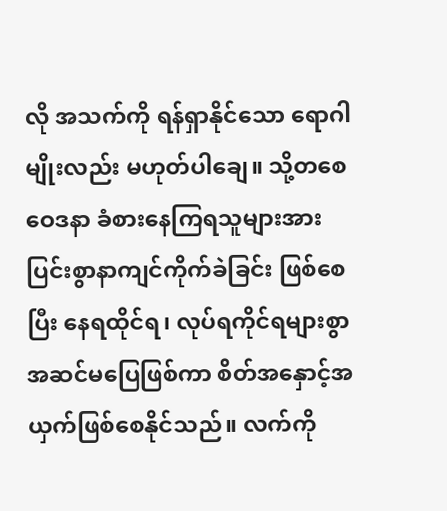လို အသက်ကို ရန်ရှာနိုင်သော ရောဂါမျိုးလည်း မဟုတ်ပါချေ။ သို့တစေ ဝေဒနာ ခံစားနေကြရသူများအား ပြင်းစွာနာကျင်ကိုက်ခဲခြင်း ဖြစ်စေပြီး နေရထိုင်ရ၊ လုပ်ရကိုင်ရများစွာ အဆင်မပြေဖြစ်ကာ စိတ်အနှောင့်အယှက်ဖြစ်စေနိုင်သည်။ လက်ကို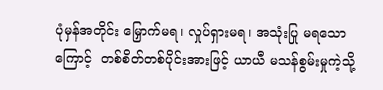ပုံမှန်အတိုင်း မြှောက်မရ၊ လှုပ်ရှားမရ၊ အသုံးပြု မရသောကြောင့်  တစ်စိတ်တစ်ပိုင်းအားဖြင့် ယာယီ မသန်စွမ်းမှုကဲ့သို့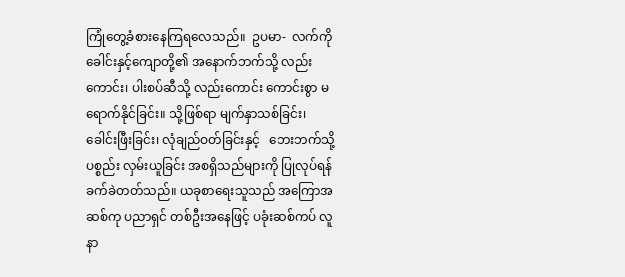ကြုံတွေ့ခံစားနေကြရလေသည်။  ဥပမာ-  လက်ကိုခေါင်းနှင့်ကျောတို့၏ အနောက်ဘက်သို့ လည်းကောင်း၊ ပါးစပ်ဆီသို့ လည်းကောင်း ကောင်းစွာ မရောက်နိုင်ခြင်း။ သို့ဖြစ်ရာ မျက်နှာသစ်ခြင်း၊ ခေါင်းဖြီးခြင်း၊ လုံချည်ဝတ်ခြင်းနှင့်   ဘေးဘက်သို့ပစ္စည်း လှမ်းယူခြင်း အစရှိသည်များကို ပြုလုပ်ရန်ခက်ခဲတတ်သည်။ ယခုစာရေးသူသည် အကြောအဆစ်ကု ပညာရှင် တစ်ဦးအနေဖြင့် ပခုံးဆစ်ကပ် လူနာ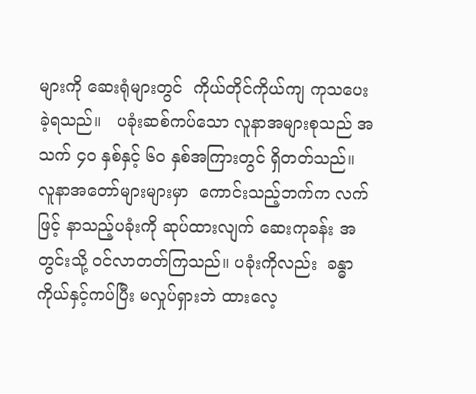များကို ဆေးရုံများတွင်  ကိုယ်တိုင်ကိုယ်ကျ ကုသပေးခဲ့ရသည်။   ပခုံးဆစ်ကပ်သော လူနာအများစုသည် အသက် ၄ဝ နှစ်နှင့် ၆ဝ နှစ်အကြားတွင် ရှိတတ်သည်။  လူနာအတော်များများမှာ  ကောင်းသည့်ဘက်က လက်ဖြင့် နာသည့်ပခုံးကို ဆုပ်ထားလျက် ဆေးကုခန်း အတွင်းသို့ ဝင်လာတတ်ကြသည်။ ပခုံးကိုလည်း  ခန္ဓာကိုယ်နှင့်ကပ်ပြီး မလှုပ်ရှားဘဲ ထားလေ့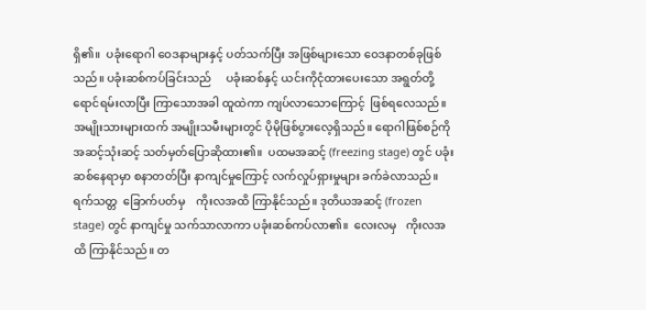ရှိ၏။  ပခုံးရောဂါ ဝေဒနာများနှင့် ပတ်သက်ပြီး အဖြစ်များသော ဝေဒနာတစ်ခုဖြစ်သည်။ ပခုံးဆစ်ကပ်ခြင်းသည်     ပခုံးဆစ်နှင့် ယင်းကိုငုံထားပေးသော အရွတ်တို့ ရောင်ရမ်းလာပြီး ကြာသောအခါ ထူထဲကာ ကျပ်လာသောကြောင့်  ဖြစ်ရလေသည်။ အမျိုးသားများထက် အမျိုးသမီးများတွင် ပိုမိုဖြစ်ပွားလေ့ရှိသည်။ ရောဂါဖြစ်စဉ်ကို     အဆင့်သုံးဆင့် သတ်မှတ်ပြောဆိုထား၏။  ပထမအဆင့် (freezing stage) တွင် ပခုံးဆစ်နေရာမှာ စနာတတ်ပြီး နာကျင်မှုကြောင့် လက်လှုပ်ရှားမှုများ ခက်ခဲလာသည်။ ရက်သတ္တ  ခြောက်ပတ်မှ    ကိုးလအထိ ကြာနိုင်သည်။ ဒုတိယအဆင့် (frozen stage) တွင် နာကျင်မှု သက်သာလာကာ ပခုံးဆစ်ကပ်လာ၏။  လေးလမှ   ကိုးလအထိ ကြာနိုင်သည်။ တ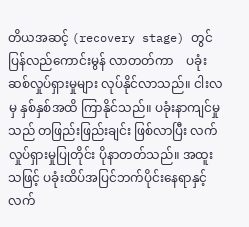တိယအဆင့် (recovery stage) တွင် ပြန်လည်ကောင်းမွန် လာတတ်ကာ    ပခုံး ဆစ်လှုပ်ရှားမှုများ လုပ်နိုင်လာသည်။ ငါးလမှ နှစ်နှစ်အထိ ကြာနိုင်သည်။ ပခုံးနာကျင်မှုသည် တဖြည်းဖြည်းချင်း ဖြစ်လာပြီး လက်လှုပ်ရှားမှုပြုတိုင်း ပိုနာတတ်သည်။ အထူးသဖြင့် ပခုံးထိပ်အပြင်ဘက်ပိုင်းနေရာနှင့် လက်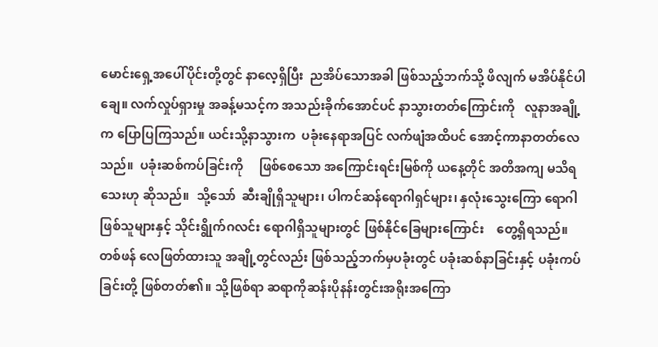မောင်းရှေ့အပေါ်ပိုင်းတို့တွင် နာလေ့ရှိပြီး  ညအိပ်သောအခါ ဖြစ်သည့်ဘက်သို့ ဖိလျက် မအိပ်နိုင်ပါချေ။ လက်လှုပ်ရှားမှု အခန့်မသင့်က အသည်းခိုက်အောင်ပင် နာသွားတတ်ကြောင်းကို   လူနာအချို့က ပြောပြကြသည်။ ယင်းသို့နာသွားက  ပခုံးနေရာအပြင် လက်ဖျံအထိပင် အောင့်ကာနာတတ်လေသည်။  ပခုံးဆစ်ကပ်ခြင်းကို     ဖြစ်စေသော အကြောင်းရင်းမြစ်ကို ယနေ့တိုင် အတိအကျ မသိရသေးဟု ဆိုသည်။  သို့သော်  ဆီးချိုရှိသူများ၊ ပါကင်ဆန်ရောဂါရှင်များ၊ နှလုံးသွေးကြော ရောဂါဖြစ်သူများနှင့် သိုင်းရွိုက်ဂလင်း ရောဂါရှိသူများတွင် ဖြစ်နိုင်ခြေများကြောင်း    တွေ့ရှိရသည်။  တစ်ဖန် လေဖြတ်ထားသူ အချို့တွင်လည်း ဖြစ်သည့်ဘက်မှပခုံးတွင် ပခုံးဆစ်နာခြင်းနှင့် ပခုံးကပ်ခြင်းတို့ ဖြစ်တတ်၏။ သို့ဖြစ်ရာ ဆရာကိုဆန်းပိုနန်းတွင်းအရိုးအကြော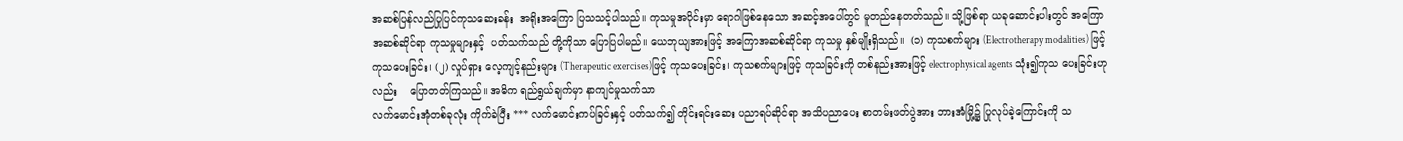အဆစ်ပြန်လည်ပြုပြင်ကုသဆေးခန်း  အရိုးအကြော ပြသသင့်ပါသည်။ ကုသမှုအပိုင်းမှာ ရောဂါဖြစ်နေသော အဆင့်အပေါ်တွင် မူတည်နေတတ်သည်။ သို့ဖြစ်ရာ ယခုဆောင်းပါးတွင် အကြောအဆစ်ဆိုင်ရာ ကုသမှုများနှင့်  ပတ်သက်သည် တို့ကိုသာ ပြောပြပါမည်။ ယေဘုယျအားဖြင့် အကြောအဆစ်ဆိုင်ရာ ကုသမှု နှစ်မျိုးရှိသည်။  (၁) ကုသစက်များ (Electrotherapy modalities) ဖြင့် ကုသပေးခြင်း၊ (၂) လှုပ်ရှား လေ့ကျင့်နည်းများ (Therapeutic exercises)ဖြင့် ကုသပေးခြင်း၊ ကုသစက်များဖြင့် ကုသခြင်းကို တစ်နည်းအားဖြင့် electrophysical agents သုံး၍ကုသ ပေးခြင်းဟုလည်း    ပြောတတ်ကြသည်။ အဓိက ရည်ရွယ်ချက်မှာ နာကျင်မှုသက်သာ
လက်မောင်းအုံတစ်ခုလုံး ကိုက်ခဲပြီး *** လက်မောင်းကပ်ခြင်းနှင့် ပတ်သက်၍ တိုင်းရင်းဆေး ပညာရပ်ဆိုင်ရာ အသိပညာပေး စာတမ်းဖတ်ပွဲအား ဘားအံမြို့၌ ပြုလုပ်ခဲ့ကြောင်းကို သ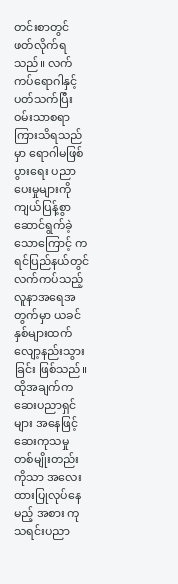တင်းစာတွင် ဖတ်လိုက်ရသည်။ လက်ကပ်ရောဂါနှင့် ပတ်သက်ပြီး ဝမ်းသာစရာ ကြားသိရသည်မှာ ရောဂါမဖြစ်ပွားရေး ပညာပေးမှုများကို ကျယ်ပြန့်စွာ ဆောင်ရွက်ခဲ့သောကြောင့် ကရင်ပြည်နယ်တွင် လက်ကပ်သည့် လူနာအရေအတွက်မှာ ယခင်နှစ်များထက် လျော့နည်းသွားခြင်း ဖြစ်သည်။ ထိုအချက်က ဆေးပညာရှင်များ အနေဖြင့် ဆေးကုသမှု တစ်မျိုးတည်းကိုသာ အလေးထားပြုလုပ်နေမည့် အစား ကုသရင်းပညာ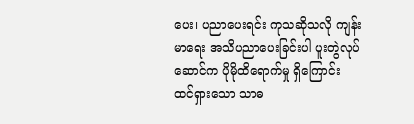ပေး၊ ပညာပေးရင်း ကုသဆိုသလို ကျန်းမာရေး အသိပညာပေးခြင်းပါ ပူးတွဲလုပ်ဆောင်က ပိုမိုထိရောက်မှု ရှိကြောင်း ထင်ရှားသော သာဓ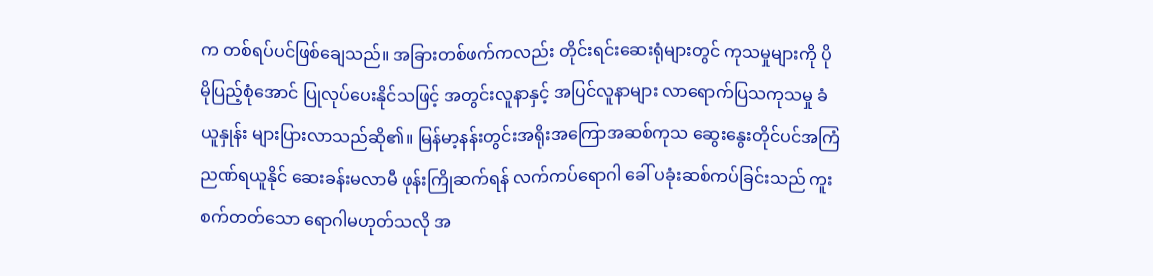က တစ်ရပ်ပင်ဖြစ်ချေသည်။ အခြားတစ်ဖက်ကလည်း တိုင်းရင်းဆေးရုံများတွင် ကုသမှုများကို ပိုမိုပြည့်စုံအောင် ပြုလုပ်ပေးနိုင်သဖြင့် အတွင်းလူနာနှင့် အပြင်လူနာများ လာရောက်ပြသကုသမှု ခံယူနှုန်း များပြားလာသည်ဆို၏။ မြန်မာ့နန်းတွင်းအရိုးအကြောအဆစ်ကုသ ဆွေးနွေးတိုင်ပင်အကြံညဏ်ရယူနိုင် ဆေးခန်းမလာမီ ဖုန်းကြိုဆက်ရန် လက်ကပ်ရောဂါ ခေါ် ပခုံးဆစ်ကပ်ခြင်းသည် ကူးစက်တတ်သော ရောဂါမဟုတ်သလို အ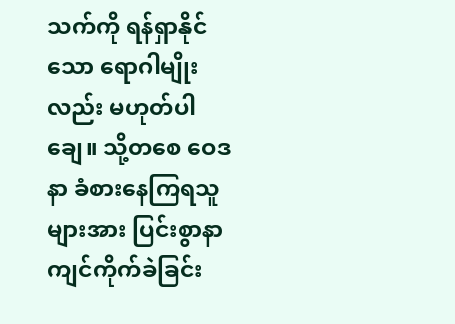သက်ကို ရန်ရှာနိုင်သော ရောဂါမျိုးလည်း မဟုတ်ပါချေ။ သို့တစေ ဝေဒနာ ခံစားနေကြရသူများအား ပြင်းစွာနာကျင်ကိုက်ခဲခြင်း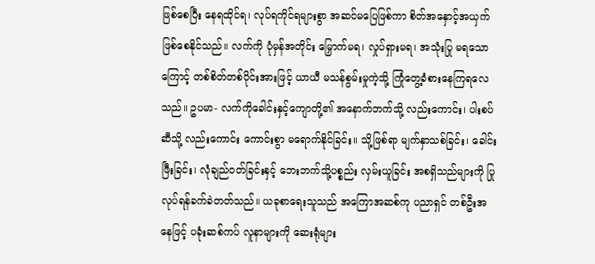ဖြစ်စေပြီး နေရထိုင်ရ၊ လုပ်ရကိုင်ရများစွာ အဆင်မပြေဖြစ်ကာ စိတ်အနှောင့်အယှက်ဖြစ်စေနိုင်သည်။ လက်ကို ပုံမှန်အတိုင်း မြှောက်မရ၊ လှုပ်ရှားမရ၊ အသုံးပြု မရသောကြောင့် တစ်စိတ်တစ်ပိုင်းအားဖြင့် ယာယီ မသန်စွမ်းမှုကဲ့သို့ ကြုံတွေ့ခံစားနေကြရလေသည်။ ဥပမာ- လက်ကိုခေါင်းနှင့်ကျောတို့၏ အနောက်ဘက်သို့ လည်းကောင်း၊ ပါးစပ်ဆီသို့ လည်းကောင်း ကောင်းစွာ မရောက်နိုင်ခြင်း။ သို့ဖြစ်ရာ မျက်နှာသစ်ခြင်း၊ ခေါင်းဖြီးခြင်း၊ လုံချည်ဝတ်ခြင်းနှင့် ဘေးဘက်သို့ပစ္စည်း လှမ်းယူခြင်း အစရှိသည်များကို ပြုလုပ်ရန်ခက်ခဲတတ်သည်။ ယခုစာရေးသူသည် အကြောအဆစ်ကု ပညာရှင် တစ်ဦးအနေဖြင့် ပခုံးဆစ်ကပ် လူနာများကို ဆေးရုံများ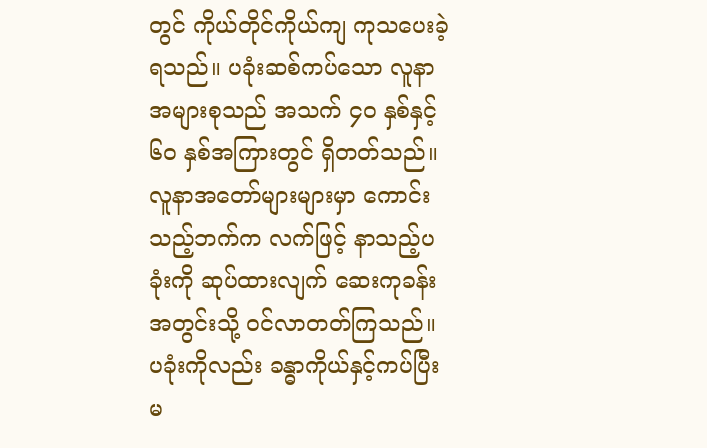တွင် ကိုယ်တိုင်ကိုယ်ကျ ကုသပေးခဲ့ရသည်။ ပခုံးဆစ်ကပ်သော လူနာအများစုသည် အသက် ၄ဝ နှစ်နှင့် ၆ဝ နှစ်အကြားတွင် ရှိတတ်သည်။ လူနာအတော်များများမှာ ကောင်းသည့်ဘက်က လက်ဖြင့် နာသည့်ပခုံးကို ဆုပ်ထားလျက် ဆေးကုခန်း အတွင်းသို့ ဝင်လာတတ်ကြသည်။ ပခုံးကိုလည်း ခန္ဓာကိုယ်နှင့်ကပ်ပြီး မ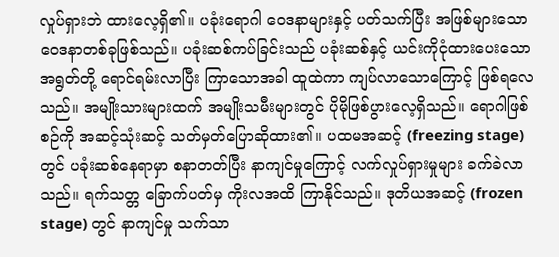လှုပ်ရှားဘဲ ထားလေ့ရှိ၏။ ပခုံးရောဂါ ဝေဒနာများနှင့် ပတ်သက်ပြီး အဖြစ်များသော ဝေဒနာတစ်ခုဖြစ်သည်။ ပခုံးဆစ်ကပ်ခြင်းသည် ပခုံးဆစ်နှင့် ယင်းကိုငုံထားပေးသော အရွတ်တို့ ရောင်ရမ်းလာပြီး ကြာသောအခါ ထူထဲကာ ကျပ်လာသောကြောင့် ဖြစ်ရလေသည်။ အမျိုးသားများထက် အမျိုးသမီးများတွင် ပိုမိုဖြစ်ပွားလေ့ရှိသည်။ ရောဂါဖြစ်စဉ်ကို အဆင့်သုံးဆင့် သတ်မှတ်ပြောဆိုထား၏။ ပထမအဆင့် (freezing stage) တွင် ပခုံးဆစ်နေရာမှာ စနာတတ်ပြီး နာကျင်မှုကြောင့် လက်လှုပ်ရှားမှုများ ခက်ခဲလာသည်။ ရက်သတ္တ ခြောက်ပတ်မှ ကိုးလအထိ ကြာနိုင်သည်။ ဒုတိယအဆင့် (frozen stage) တွင် နာကျင်မှု သက်သာ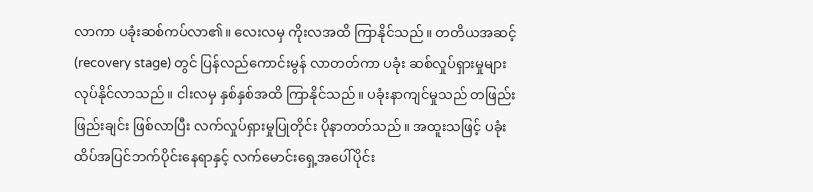လာကာ ပခုံးဆစ်ကပ်လာ၏။ လေးလမှ ကိုးလအထိ ကြာနိုင်သည်။ တတိယအဆင့် (recovery stage) တွင် ပြန်လည်ကောင်းမွန် လာတတ်ကာ ပခုံး ဆစ်လှုပ်ရှားမှုများ လုပ်နိုင်လာသည်။ ငါးလမှ နှစ်နှစ်အထိ ကြာနိုင်သည်။ ပခုံးနာကျင်မှုသည် တဖြည်းဖြည်းချင်း ဖြစ်လာပြီး လက်လှုပ်ရှားမှုပြုတိုင်း ပိုနာတတ်သည်။ အထူးသဖြင့် ပခုံးထိပ်အပြင်ဘက်ပိုင်းနေရာနှင့် လက်မောင်းရှေ့အပေါ်ပိုင်း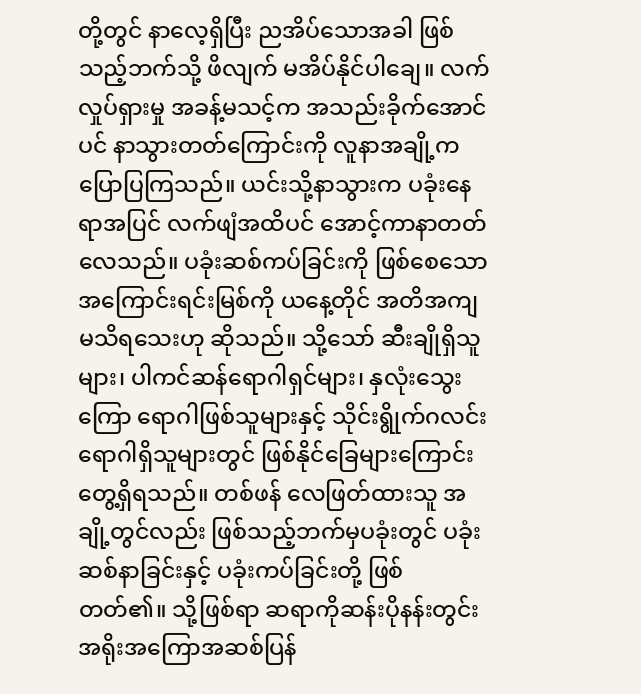တို့တွင် နာလေ့ရှိပြီး ညအိပ်သောအခါ ဖြစ်သည့်ဘက်သို့ ဖိလျက် မအိပ်နိုင်ပါချေ။ လက်လှုပ်ရှားမှု အခန့်မသင့်က အသည်းခိုက်အောင်ပင် နာသွားတတ်ကြောင်းကို လူနာအချို့က ပြောပြကြသည်။ ယင်းသို့နာသွားက ပခုံးနေရာအပြင် လက်ဖျံအထိပင် အောင့်ကာနာတတ်လေသည်။ ပခုံးဆစ်ကပ်ခြင်းကို ဖြစ်စေသော အကြောင်းရင်းမြစ်ကို ယနေ့တိုင် အတိအကျ မသိရသေးဟု ဆိုသည်။ သို့သော် ဆီးချိုရှိသူများ၊ ပါကင်ဆန်ရောဂါရှင်များ၊ နှလုံးသွေးကြော ရောဂါဖြစ်သူများနှင့် သိုင်းရွိုက်ဂလင်း ရောဂါရှိသူများတွင် ဖြစ်နိုင်ခြေများကြောင်း တွေ့ရှိရသည်။ တစ်ဖန် လေဖြတ်ထားသူ အချို့တွင်လည်း ဖြစ်သည့်ဘက်မှပခုံးတွင် ပခုံးဆစ်နာခြင်းနှင့် ပခုံးကပ်ခြင်းတို့ ဖြစ်တတ်၏။ သို့ဖြစ်ရာ ဆရာကိုဆန်းပိုနန်းတွင်းအရိုးအကြောအဆစ်ပြန်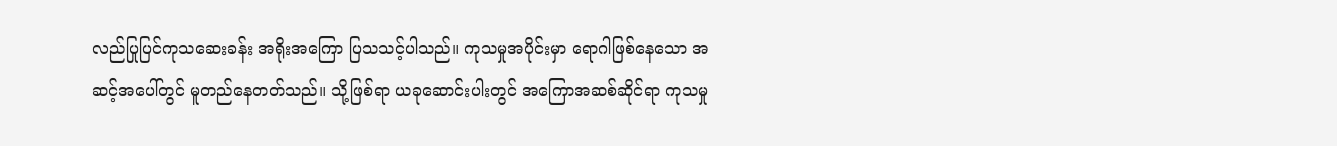လည်ပြုပြင်ကုသဆေးခန်း အရိုးအကြော ပြသသင့်ပါသည်။ ကုသမှုအပိုင်းမှာ ရောဂါဖြစ်နေသော အဆင့်အပေါ်တွင် မူတည်နေတတ်သည်။ သို့ဖြစ်ရာ ယခုဆောင်းပါးတွင် အကြောအဆစ်ဆိုင်ရာ ကုသမှု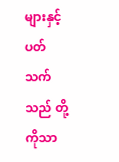များနှင့် ပတ်သက်သည် တို့ကိုသာ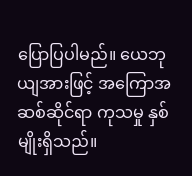ပြောပြပါမည်။ ယေဘုယျအားဖြင့် အကြောအဆစ်ဆိုင်ရာ ကုသမှု နှစ်မျိုးရှိသည်။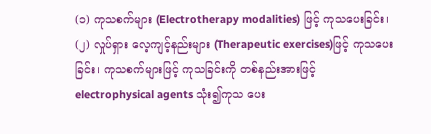(၁) ကုသစက်များ (Electrotherapy modalities) ဖြင့် ကုသပေးခြင်း၊ (၂) လှုပ်ရှား လေ့ကျင့်နည်းများ (Therapeutic exercises)ဖြင့် ကုသပေးခြင်း၊ ကုသစက်များဖြင့် ကုသခြင်းကို တစ်နည်းအားဖြင့် electrophysical agents သုံး၍ကုသ ပေး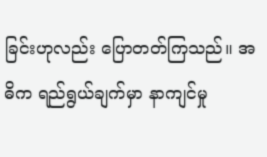ခြင်းဟုလည်း ပြောတတ်ကြသည်။ အဓိက ရည်ရွယ်ချက်မှာ နာကျင်မှု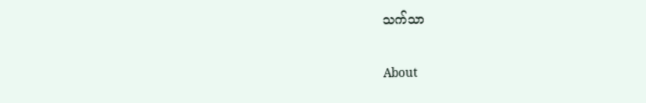သက်သာ

About